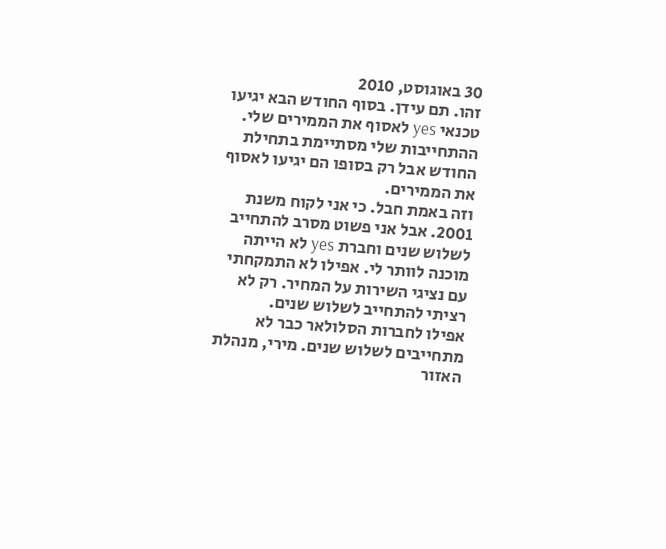30 באוגוסט, 2010
זהו. תם עידן. בסוף החודש הבא יגיעו טכנאי yes לאסוף את הממירים שלי. ההתחייבות שלי מסתיימת בתחילת החודש אבל רק בסופו הם יגיעו לאסוף את הממירים.
וזה באמת חבל. כי אני לקוח משנת 2001. אבל אני פשוט מסרב להתחייב לשלוש שנים וחברת yes לא הייתה מוכנה לוותר לי. אפילו לא התמקחתי עם נציגי השירות על המחיר. רק לא רציתי להתחייב לשלוש שנים.
אפילו לחברות הסלולאר כבר לא מתחייבים לשלוש שנים. מירי, מנהלת האזור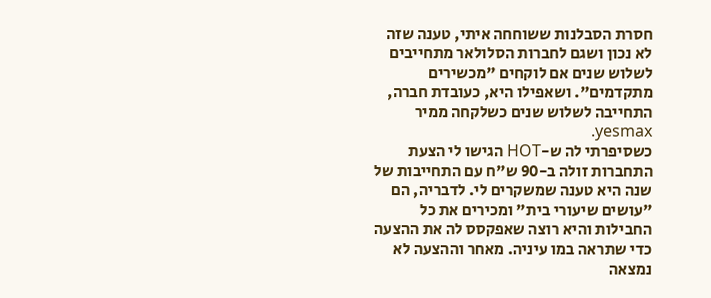חסרת הסבלנות ששוחחה איתי, טענה שזה לא נכון ושגם לחברות הסלולאר מתחייבים לשלוש שנים אם לוקחים "מכשירים מתקדמים". ושאפילו היא, כעובדת חברה, התחייבה לשלוש שנים כשלקחה ממיר yesmax.
כשסיפרתי לה ש-HOT הגישו לי הצעת התחברות זולה ב-90 ש"ח עם התחייבות של שנה היא טענה שמשקרים לי. לדבריה, הם "עושים שיעורי בית" ומכירים את כל החבילות והיא רוצה שאפקסס לה את ההצעה כדי שתראה במו עיניה. מאחר וההצעה לא נמצאה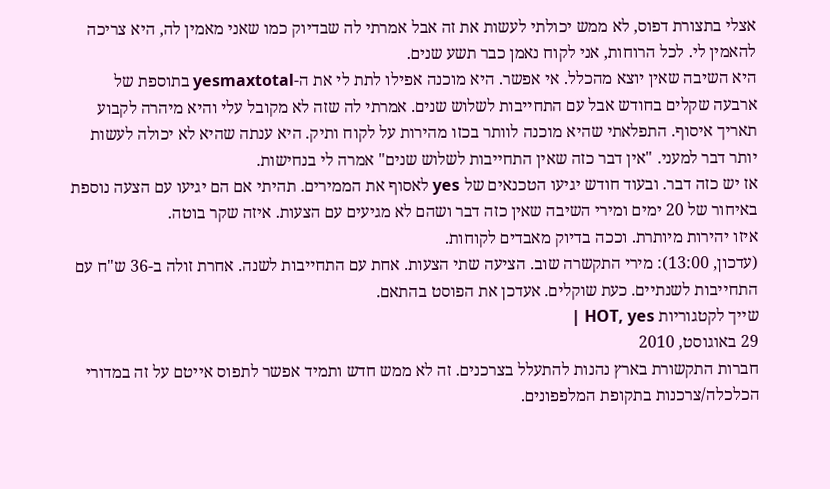אצלי בתצורת דפוס, לא ממש יכולתי לעשות את זה אבל אמרתי לה שבדיוק כמו שאני מאמין לה, היא צריכה להאמין לי. לכל הרוחות, אני לקוח נאמן כבר תשע שנים.
היא השיבה שאין יוצא מהכלל. אי אפשר. היא מוכנה אפילו לתת לי את ה-yesmaxtotal בתוספת של ארבעה שקלים בחודש אבל עם התחייבות לשלוש שנים. אמרתי לה שזה לא מקובל עלי והיא מיהרה לקבוע תאריך איסוף. התפלאתי שהיא מוכנה לוותר בכזו מהירות על לקוח ותיק. היא ענתה שהיא לא יכולה לעשות יותר דבר למעני. "אין דבר כזה שאין התחייבות לשלוש שנים" אמרה לי בנחישות.
אז יש כזה דבר. ובעוד חודש יגיעו הטכנאים של yes לאסוף את הממירים. תהיתי אם הם יגיעו עם הצעה נוספת באיחור של 20 ימים ומירי השיבה שאין כזה דבר ושהם לא מגיעים עם הצעות. איזה שקר בוטה.
איזו יהירות מיותרת. וככה בדיוק מאבדים לקוחות.
(עדכון, 13:00): מירי התקשרה שוב. הציעה שתי הצעות. אחת עם התחייבות לשנה. אחרת זולה ב-36 ש"ח עם התחייבות לשנתיים. כעת שוקלים. אעדכן את הפוסט בהתאם.
שייך לקטגוריות HOT, yes |
29 באוגוסט, 2010
חברות התקשורת בארץ נהנות להתעלל בצרכנים. זה לא ממש חדש ותמיד אפשר לתפוס אייטם על זה במדורי הכלכלה/צרכנות בתקופת המלפפונים.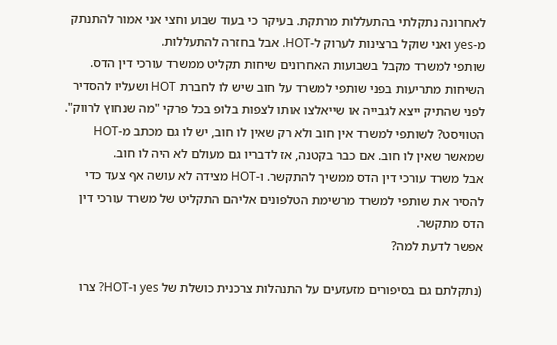לאחרונה נתקלתי בהתעללות מרתקת. בעיקר כי בעוד שבוע וחצי אני אמור להתנתק מ-yes ואני שוקל ברצינות לערוק ל-HOT. אבל בחזרה להתעללות.
שותפי למשרד מקבל בשבועות האחרונים שיחות תקליט ממשרד עורכי דין הדס. השיחות מתריעות בפני שותפי למשרד על חוב שיש לו לחברת HOT ושעליו להסדיר לפני שהתיק ייצא לגבייה או שייאלצו אותו לצפות בלופ בכל פרקי "מה שנחוץ לרווק".
הטוויסט? לשותפי למשרד אין חוב ולא רק שאין לו חוב, יש לו גם מכתב מ-HOT שמאשר שאין לו חוב. אם כבר בקטנה, אז לדבריו גם מעולם לא היה לו חוב.
אבל משרד עורכי דין הדס ממשיך להתקשר. ו-HOT מצידה לא עושה אף צעד כדי להסיר את שותפי למשרד מרשימת הטלפונים אליהם התקליט של משרד עורכי דין הדס מתקשר.
אפשר לדעת למה?

(נתקלתם גם בסיפורים מזעזעים על התנהלות צרכנית כושלת של yes ו-HOT? צרו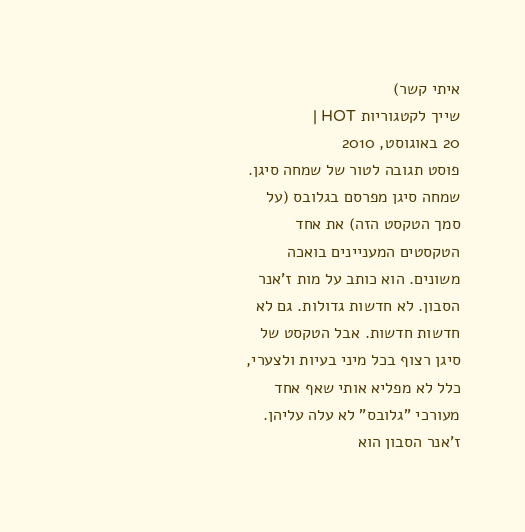איתי קשר)
שייך לקטגוריות HOT |
20 באוגוסט, 2010
פוסט תגובה לטור של שמחה סיגן.
שמחה סיגן מפרסם בגלובס (על סמך הטקסט הזה) את אחד הטקסטים המעניינים בואכה משונים. הוא כותב על מות ז'אנר הסבון. לא חדשות גדולות. גם לא חדשות חדשות. אבל הטקסט של סיגן רצוף בכל מיני בעיות ולצערי, כלל לא מפליא אותי שאף אחד מעורכי "גלובס" לא עלה עליהן. ז'אנר הסבון הוא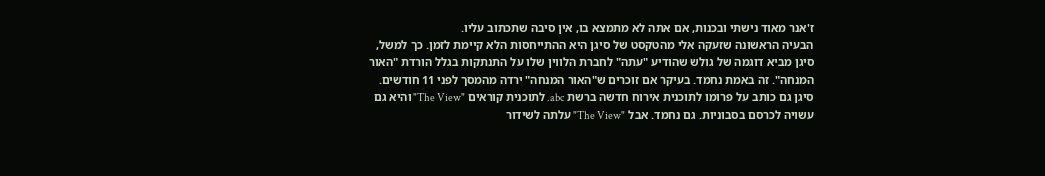ז'אנר מאוד נישתי ובכנות, אם אתה לא מתמצא בו, אין סיבה שתכתוב עליו.
הבעיה הראשונה שזעקה אלי מהטקסט של סיגן היא ההתייחסות הלא קיימת לזמן. כך למשל, סיגן מביא דוגמה של גולש שהודיע "עתה" לחברת הלווין שלו על התנתקות בגלל הורדת "האור המנחה". זה באמת נחמד. בעיקר אם זוכרים ש"האור המנחה" ירדה מהמסך לפני 11 חודשים. סיגן גם כותב על פרומו לתוכנית אירוח חדשה ברשת abc. לתוכנית קוראים "The View" והיא גם עשויה לכרסם בסבוניות. גם נחמד. אבל "The View" עלתה לשידור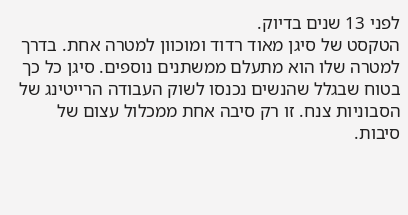לפני 13 שנים בדיוק.
הטקסט של סיגן מאוד רדוד ומוכוון למטרה אחת. בדרך למטרה שלו הוא מתעלם ממשתנים נוספים. סיגן כל כך בטוח שבגלל שהנשים נכנסו לשוק העבודה הרייטינג של הסבוניות צנח. זו רק סיבה אחת ממכלול עצום של סיבות.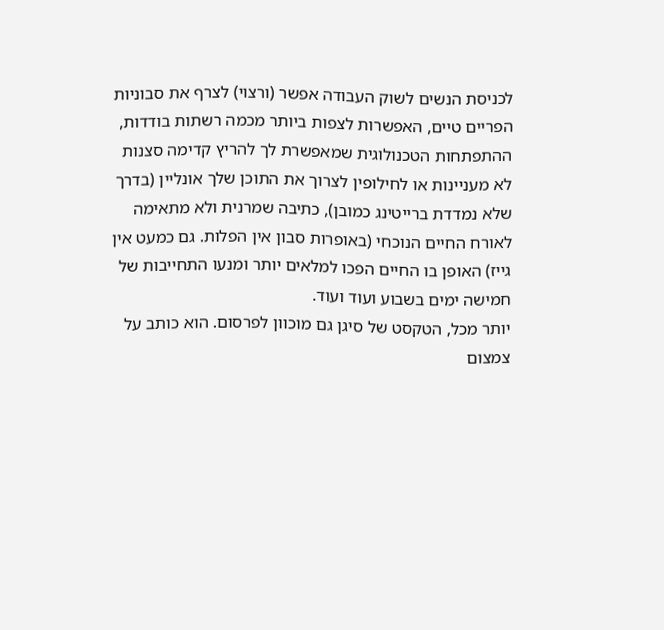לכניסת הנשים לשוק העבודה אפשר (ורצוי) לצרף את סבוניות הפריים טיים, האפשרות לצפות ביותר מכמה רשתות בודדות, ההתפתחות הטכנולוגית שמאפשרת לך להריץ קדימה סצנות לא מעניינות או לחילופין לצרוך את התוכן שלך אונליין (בדרך שלא נמדדת ברייטינג כמובן), כתיבה שמרנית ולא מתאימה לאורח החיים הנוכחי (באופרות סבון אין הפלות. גם כמעט אין גייז) האופן בו החיים הפכו למלאים יותר ומנעו התחייבות של חמישה ימים בשבוע ועוד ועוד.
יותר מכל, הטקסט של סיגן גם מוכוון לפרסום. הוא כותב על צמצום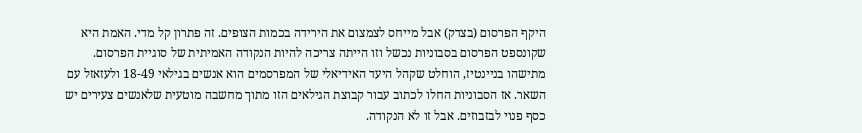היקף הפרסום (בצדק) אבל מייחס לצמצום את הירידה בכמות הצופים. זה פתרון קל מדי. האמת היא שקונספט הפרסום בסבוניות נכשל וזו הייתה צריכה להיות הנקודה האמיתית של סוגיית הפרסום. מתישהו בניינטיז, הוחלט שקהל היעד האידיאלי של המפרסמים הוא אנשים בגילאי 18-49 ולעזאזל עם השאר. אז הסבוניות החלו לכתוב עבור קבוצת הגילאים הזו מתוך מחשבה מוטעית שלאנשים צעירים יש כסף פנוי לבזבוזים. אבל זו לא הנקודה.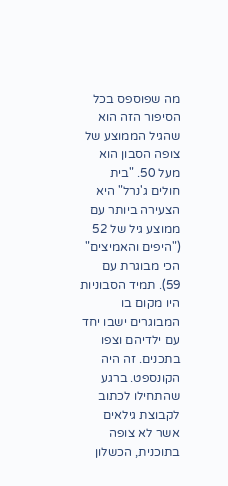מה שפוספס בכל הסיפור הזה הוא שהגיל הממוצע של צופה הסבון הוא מעל 50. "בית חולים ג'נרל" היא הצעירה ביותר עם ממוצע גיל של 52 ("היפים והאמיצים" הכי מבוגרת עם 59). תמיד הסבוניות היו מקום בו המבוגרים ישבו יחד עם ילדיהם וצפו בתכנים. זה היה הקונספט. ברגע שהתחילו לכתוב לקבוצת גילאים אשר לא צופה בתוכנית, הכשלון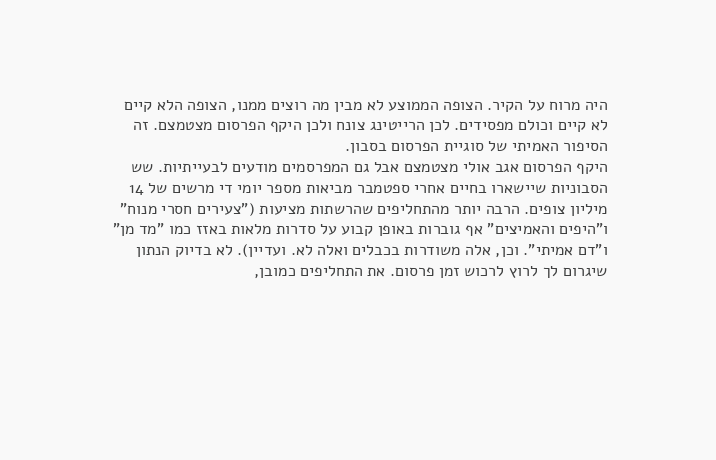היה מרוח על הקיר. הצופה הממוצע לא מבין מה רוצים ממנו, הצופה הלא קיים לא קיים וכולם מפסידים. לכן הרייטינג צונח ולכן היקף הפרסום מצטמצם. זה הסיפור האמיתי של סוגיית הפרסום בסבון.
היקף הפרסום אגב אולי מצטמצם אבל גם המפרסמים מודעים לבעייתיות. שש הסבוניות שיישארו בחיים אחרי ספטמבר מביאות מספר יומי די מרשים של 14 מיליון צופים. הרבה יותר מהתחליפים שהרשתות מציעות ("צעירים חסרי מנוח" ו"היפים והאמיצים" אף גוברות באופן קבוע על סדרות מלאות באזז כמו "מד מן" ו"דם אמיתי". וכן, אלה משודרות בכבלים ואלה לא. ועדיין). לא בדיוק הנתון שיגרום לך לרוץ לרכוש זמן פרסום. את התחליפים כמובן,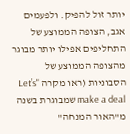יותר זול להפיק. ולפעמים אגב, הצופה הממוצע של התחליפים אפילו יותר מבוגר מהצופה הממוצע של הסבוניות (ראו מקרה "Let’s make a deal שמבוגרת בשנה מ"האור המנחה"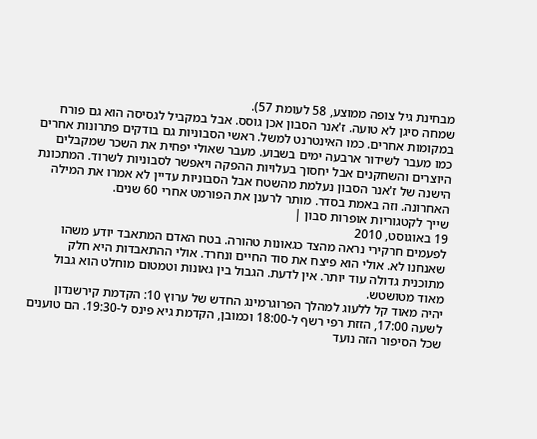מבחינת גיל צופה ממוצע, 58 לעומת 57).
שמחה סיגן לא טועה. ז'אנר הסבון אכן גוסס. אבל במקביל לגסיסה הוא גם פורח במקומות אחרים. כמו האינטרנט למשל. ראשי הסבוניות גם בודקים פתרונות אחרים כמו מעבר לשידור ארבעה ימים בשבוע. מעבר שאולי יפחית את השכר שמקבלים היוצרים והשחקנים אבל יחסוך בעלויות ההפקה ויאפשר לסבוניות לשרוד. המתכונת הישנה של ז'אנר הסבון נעלמת מהשטח אבל הסבוניות עדיין לא אמרו את המילה האחרונה. וזה באמת בסדר. מותר לרענן את הפורמט אחרי 60 שנים.
שייך לקטגוריות אופרות סבון |
19 באוגוסט, 2010
לפעמים חרקירי נראה מהצד כגאונות טהורה. בטח האדם המתאבד יודע משהו שאנחנו לא. אולי הוא פיצח את סוד החיים ונחרד. אולי ההתאבדות היא חלק מתוכנית גדולה עוד יותר. אין לדעת. הגבול בין גאונות וטמטום מוחלט הוא גבול מאוד מטושטש.
יהיה מאוד קל ללעוג למהלך הפרוגרמינג החדש של ערוץ 10: הקדמת קירשנדון לשעה 17:00, הזזת רפי רשף ל-18:00 וכמובן, הקדמת גיא פינס ל-19:30. הם טוענים שכל הסיפור הזה נועד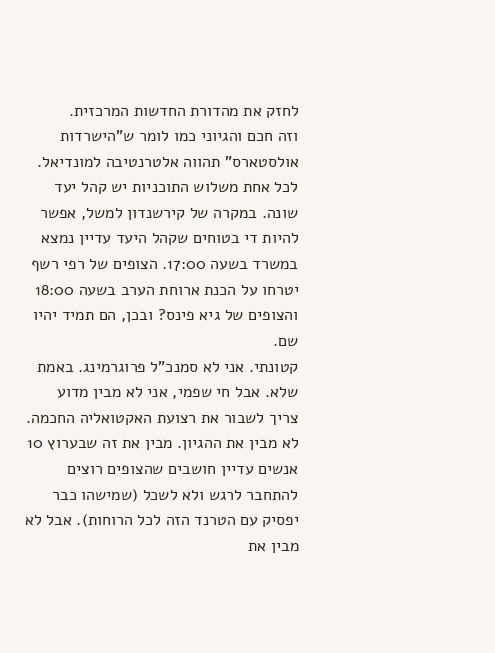לחזק את מהדורת החדשות המרכזית.
וזה חכם והגיוני כמו לומר ש"הישרדות אולסטארס" תהווה אלטרנטיבה למונדיאל.
לכל אחת משלוש התוכניות יש קהל יעד שונה. במקרה של קירשנדון למשל, אפשר להיות די בטוחים שקהל היעד עדיין נמצא במשרד בשעה 17:00. הצופים של רפי רשף יטרחו על הכנת ארוחת הערב בשעה 18:00 והצופים של גיא פינס? ובכן, הם תמיד יהיו שם.
קטונתי. אני לא סמנכ"ל פרוגרמינג. באמת שלא. אבל חי שפמי, אני לא מבין מדוע צריך לשבור את רצועת האקטואליה החכמה. לא מבין את ההגיון. מבין את זה שבערוץ 10 אנשים עדיין חושבים שהצופים רוצים להתחבר לרגש ולא לשכל (שמישהו כבר יפסיק עם הטרנד הזה לכל הרוחות). אבל לא מבין את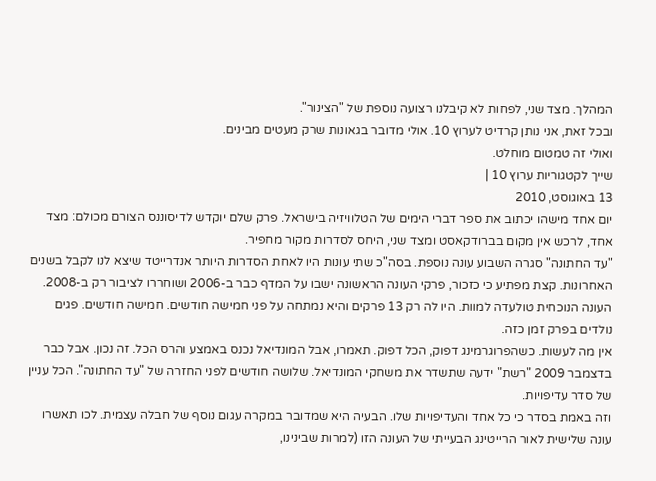המהלך. מצד שני, לפחות לא קיבלנו רצועה נוספת של "הצינור".
ובכל זאת, אני נותן קרדיט לערוץ 10. אולי מדובר בגאונות שרק מעטים מבינים.
ואולי זה טמטום מוחלט.
שייך לקטגוריות ערוץ 10 |
13 באוגוסט, 2010
יום אחד מישהו יכתוב את ספר דברי הימים של הטלוויזיה בישראל. פרק שלם יוקדש לדיסוננס הצורם מכולם: מצד אחד, לרכש אין מקום בברודקאסט ומצד שני, היחס לסדרות מקור מחפיר.
"עד החתונה" סגרה השבוע עונה נוספת. בסה"כ שתי עונות היו לאחת הסדרות היותר אנדרייטד שיצא לנו לקבל בשנים האחרונות. קצת מפתיע כי כזכור, פרקי העונה הראשונה ישבו על המדף כבר ב-2006 ושוחררו לציבור רק ב-2008. העונה הנוכחית טולעדה למוות. היו לה רק 13 פרקים והיא נמתחה על פני חמישה חודשים. חמישה חודשים. פגים נולדים בפרק זמן כזה.
אין מה לעשות. כשהפרוגרמינג דפוק, הכל דפוק. תאמרו, אבל המונדיאל נכנס באמצע והרס הכל. זה נכון. אבל כבר בדצמבר 2009 "רשת" ידעה שתשדר את משחקי המונדיאל. שלושה חודשים לפני החזרה של "עד החתונה". הכל עניין של סדר עדיפויות.
וזה באמת בסדר כי כל אחד והעדיפויות שלו. הבעיה היא שמדובר במקרה עגום נוסף של חבלה עצמית. לכו תאשרו עונה שלישית לאור הרייטינג הבעייתי של העונה הזו (למרות שבינינו,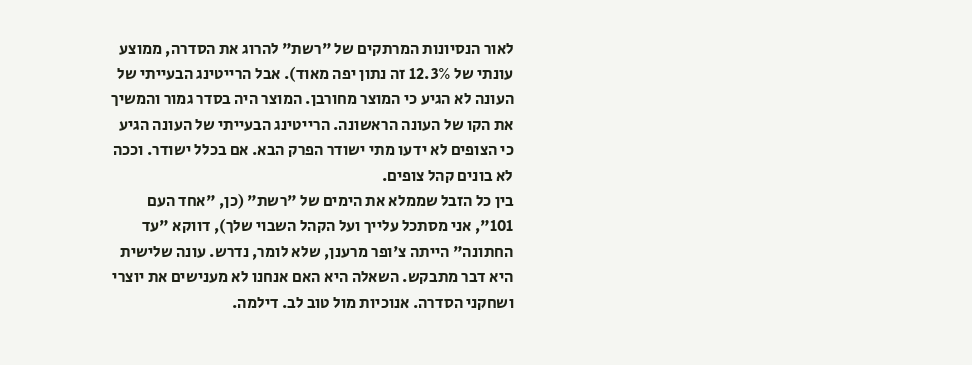לאור הנסיונות המרתקים של "רשת" להרוג את הסדרה, ממוצע עונתי של 12.3% זה נתון יפה מאוד). אבל הרייטינג הבעייתי של העונה לא הגיע כי המוצר מחורבן. המוצר היה בסדר גמור והמשיך את הקו של העונה הראשונה. הרייטינג הבעייתי של העונה הגיע כי הצופים לא ידעו מתי ישודר הפרק הבא. אם בכלל ישודר. וככה לא בונים קהל צופים.
בין כל הזבל שממלא את הימים של "רשת" (כן, "אחד העם 101", אני מסתכל עלייך ועל הקהל השבוי שלך), דווקא "עד החתונה" הייתה צ'ופר מרענן, שלא לומר, נדרש. עונה שלישית היא דבר מתבקש. השאלה היא האם אנחנו לא מענישים את יוצרי ושחקני הסדרה. אנוכיות מול טוב לב. דילמה.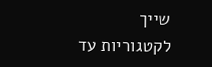שייך לקטגוריות עד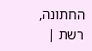החתונה, רשת |